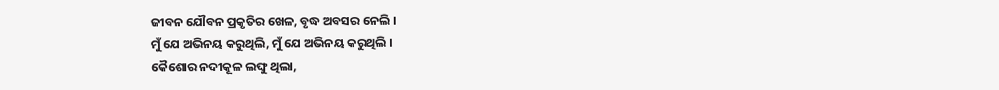ଜୀବନ ଯୌବନ ପ୍ରକୃତିର ଖେଳ, ବୃଦ୍ଧ ଅବସର ନେଲି ।
ମୁଁ ଯେ ଅଭିନୟ କରୁଥିଲି, ମୁଁ ଯେ ଅଭିନୟ କରୁଥିଲି ।
କୈଶୋର ନଦୀକୂଳ ଲଙ୍ଘୁ ଥିଲା,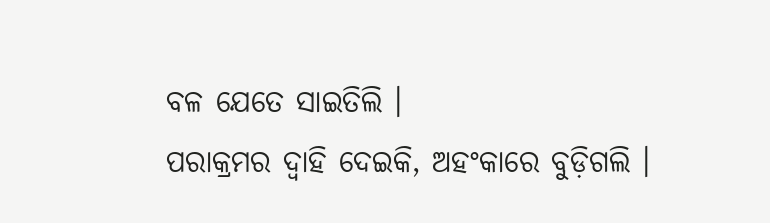ବଳ ଯେତେ ସାଇତିଲି ।
ପରାକ୍ରମର ଦ୍ୱାହି ଦେଇକି, ଅହଂକାରେ ବୁଡ଼ିଗଲି ।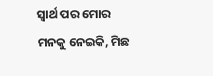ସ୍ୱାର୍ଥ ପର ମୋର ମନକୁ ନେଇକି, ମିଛ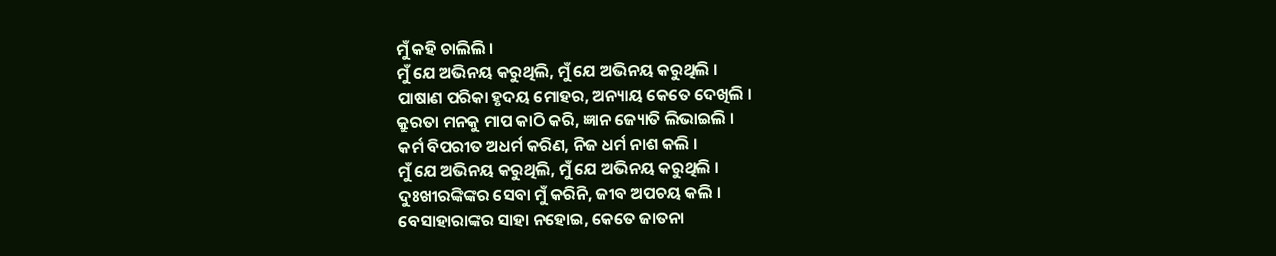ମୁଁ କହି ଚାଲିଲି ।
ମୁଁ ଯେ ଅଭିନୟ କରୁଥିଲି, ମୁଁ ଯେ ଅଭିନୟ କରୁଥିଲି ।
ପାଷାଣ ପରିକା ହୃଦୟ ମୋହର, ଅନ୍ୟାୟ କେତେ ଦେଖିଲି ।
କ୍ରୁରତା ମନକୁ ମାପ କାଠି କରି, ଜ୍ଞାନ ଜ୍ୟୋତି ଲିଭାଇଲି ।
କର୍ମ ବିପରୀତ ଅଧର୍ମ କରିଣ, ନିଜ ଧର୍ମ ନାଶ କଲି ।
ମୁଁ ଯେ ଅଭିନୟ କରୁଥିଲି, ମୁଁ ଯେ ଅଭିନୟ କରୁଥିଲି ।
ଦୁଃଖୀରଙ୍କିଙ୍କର ସେବା ମୁଁ କରିନି, ଜୀବ ଅପଚୟ କଲି ।
ବେସାହାରାଙ୍କର ସାହା ନହୋଇ, କେତେ ଜାତନା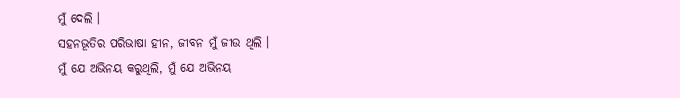ମୁଁ ଦେଲି ।
ସହନଭୂତିର ପରିଭାଷା ହୀନ, ଜୀବନ ମୁଁ ଜୀଉ ଥିଲି ।
ମୁଁ ଯେ ଅଭିନୟ କରୁଥିଲି, ମୁଁ ଯେ ଅଭିନୟ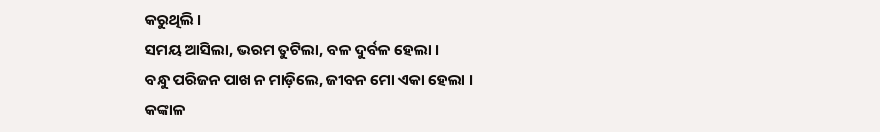କରୁଥିଲି ।
ସମୟ ଆସିଲା, ଭରମ ତୁଟିଲା, ବଳ ଦୁର୍ବଳ ହେଲା ।
ବନ୍ଧୁ ପରିଜନ ପାଖ ନ ମାଡ଼ିଲେ, ଜୀବନ ମୋ ଏକା ହେଲା ।
କଙ୍କାଳ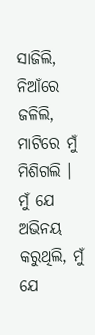ସାଜିଲି, ନିଆଁରେ ଜଳିଲି, ମାଟିରେ ମୁଁ ମିଶିଗଲି ।
ମୁଁ ଯେ ଅଭିନୟ କରୁଥିଲି, ମୁଁ ଯେ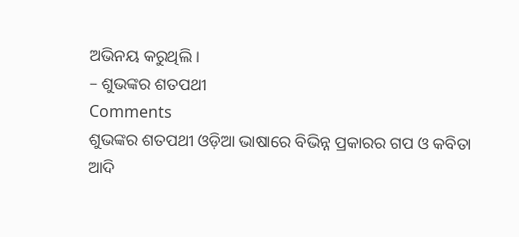ଅଭିନୟ କରୁଥିଲି ।
– ଶୁଭଙ୍କର ଶତପଥୀ
Comments
ଶୁଭଙ୍କର ଶତପଥୀ ଓଡ଼ିଆ ଭାଷାରେ ବିଭିନ୍ନ ପ୍ରକାରର ଗପ ଓ କବିତା ଆଦି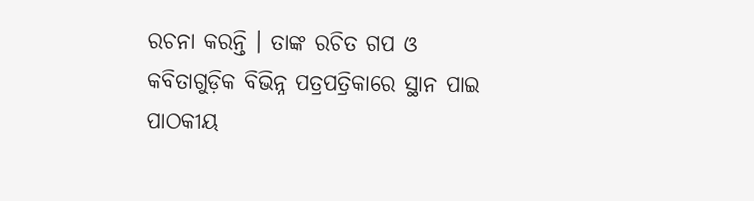ରଚନା କରନ୍ତି । ତାଙ୍କ ରଚିତ ଗପ ଓ କବିତାଗୁଡ଼ିକ ବିଭିନ୍ନ ପତ୍ରପତ୍ରିକାରେ ସ୍ଥାନ ପାଇ ପାଠକୀୟ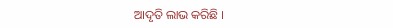ଆଦୃତି ଲାଭ କରିଛି ।